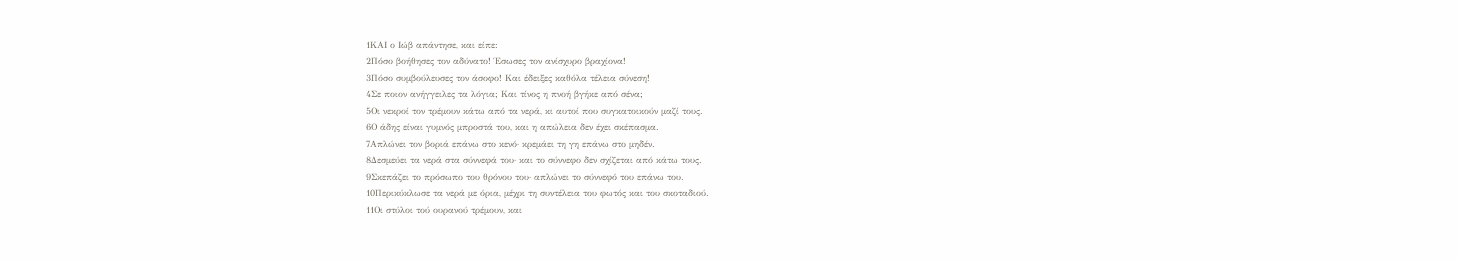1ΚΑΙ ο Ιώβ απάντησε, και είπε:
2Πόσο βοήθησες τον αδύνατο! Έσωσες τον ανίσχυρο βραχίονα!
3Πόσο συμβούλευσες τον άσοφο! Και έδειξες καθόλα τέλεια σύνεση!
4Σε ποιον ανήγγειλες τα λόγια; Και τίνος η πνοή βγήκε από σένα;
5Οι νεκροί τον τρέμουν κάτω από τα νερά, κι αυτοί που συγκατοικούν μαζί τους.
6Ο άδης είναι γυμνός μπροστά του, και η απώλεια δεν έχει σκέπασμα.
7Απλώνει τον βοριά επάνω στο κενό· κρεμάει τη γη επάνω στο μηδέν.
8Δεσμεύει τα νερά στα σύννεφά του· και το σύννεφο δεν σχίζεται από κάτω τους.
9Σκεπάζει το πρόσωπο του θρόνου του· απλώνει το σύννεφό του επάνω του.
10Περικύκλωσε τα νερά με όρια, μέχρι τη συντέλεια του φωτός και του σκοταδιού.
11Οι στύλοι τού ουρανού τρέμουν, και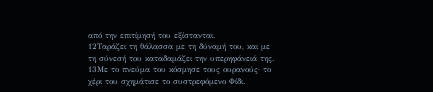από την επιτίμησή του εξίστανται.
12Ταράζει τη θάλασσα με τη δύναμή του, και με τη σύνεσή του καταδαμάζει την υπερηφάνειά της.
13Με το πνεύμα του κόσμησε τους ουρανούς· το χέρι του σχημάτισε το συστρεφόμενο Φίδι.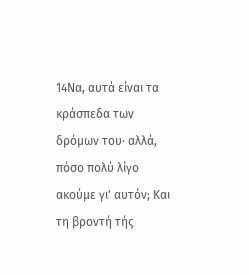14Να, αυτά είναι τα κράσπεδα των δρόμων του· αλλά, πόσο πολύ λίγο ακούμε γι' αυτόν; Και τη βροντή τής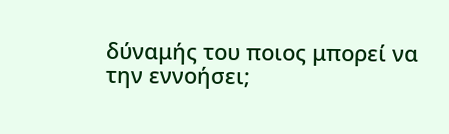δύναμής του ποιος μπορεί να την εννοήσει;